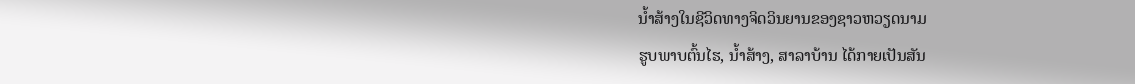ນ້ຳສ້າງໃນຊີວິດທາງຈິດວິນຍານຂອງຊາວຫວຽດນາມ
ຮູບພາບຕົ້ນໄຮ, ນ້ຳສ້າງ, ສາລາບ້ານ ໄດ້ກາຍເປັນສັນ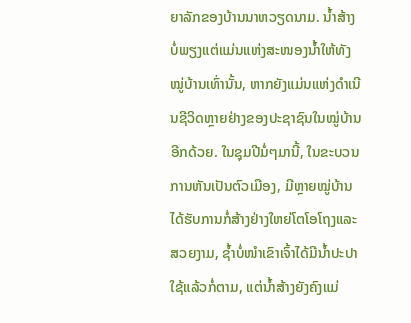ຍາລັກຂອງບ້ານນາຫວຽດນາມ. ນ້ຳສ້າງບໍ່ພຽງແຕ່ແມ່ນແຫ່ງສະໜອງນ້ຳໃຫ້ທັງໝູ່ບ້ານເທົ່ານັ້ນ, ຫາກຍັງແມ່ນແຫ່ງດຳເນີນຊີວິດຫຼາຍຢ່າງຂອງປະຊາຊົນໃນໝູ່ບ້ານອີກດ້ວຍ. ໃນຊຸມປີມໍ່ໆມານີ້, ໃນຂະບວນການຫັນເປັນຕົວເມືອງ, ມີຫຼາຍໝູ່ບ້ານໄດ້ຮັບການກໍ່ສ້າງຢ່າງໃຫຍ່ໂຕໂອໂຖງແລະສວຍງາມ, ຊ້ຳບໍ່ໜຳເຂົາເຈົ້າໄດ້ມີນ້ຳປະປາໃຊ້ແລ້ວກໍ່ຕາມ, ແຕ່ນ້ຳສ້າງຍັງຄົງແມ່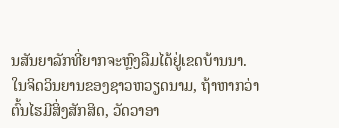ນສັນຍາລັກທີ່ຍາກຈະຫຼົງລືມໄດ້ຢູ່ເຂດບ້ານນາ.
ໃນຈິດວິນຍານຂອງຊາວຫວຽດນາມ, ຖ້າຫາກວ່າຕົ້ນໄຮມີສິ່ງສັກສິດ, ວັດວາອາ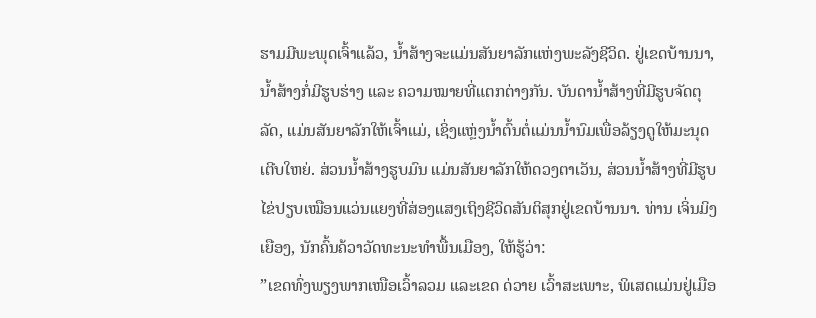ຮາມມີພະພຸດເຈົ້າແລ້ວ, ນ້ຳສ້າງຈະແມ່ນສັນຍາລັກແຫ່ງພະລັງຊີວິດ. ຢູ່ເຂດບ້ານນາ, ນ້ຳສ້າງກໍ່ມີຮູບຮ່າງ ແລະ ຄວາມໝາຍທີ່ແຕກຕ່າງກັນ. ບັນດານ້ຳສ້າງທີ່ມີຮູບຈັດຕຸລັດ, ແມ່ນສັນຍາລັກໃຫ້ເຈົ້າແມ່, ເຊິ່ງແຫຼ່ງນ້ຳຕົ້ນຕໍ່ແມ່ນນ້ຳນົມເພື່ອລ້ຽງດູໃຫ້ມະນຸດເຕີບໃຫຍ່. ສ່ວນນ້ຳສ້າງຮູບມົນ ແມ່ນສັນຍາລັກໃຫ້ດວງຕາເວັນ, ສ່ວນນ້ຳສ້າງທີ່ມີຮູບໄຂ່ປຽບເໝືອນແວ່ນແຍງທີ່ສ່ອງແສງເຖິງຊີວິດສັນຕິສຸກຢູ່ເຂດບ້ານນາ. ທ່ານ ເຈິ່ນມິງເຍືອງ, ນັກຄົ້ນຄ້ວາວັດທະນະທຳພື້ນເມືອງ, ໃຫ້ຮູ້ວ່າ:
”ເຂດທົ່ງພຽງພາກເໜືອເວົ້າລວມ ແລະເຂດ ດ່ວາຍ ເວົ້າສະເພາະ, ພິເສດແມ່ນຢູ່ເມືອ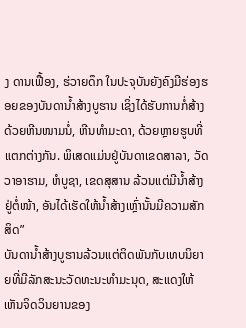ງ ດານເຟື້ອງ, ຮ່ວາຍດຶກ ໃນປະຈຸບັນຍັງຄົງມີຮ່ອງຮອຍຂອງບັນດານ້ຳສ້າງບູຮານ ເຊິ່ງໄດ້ຮັບການກໍ່ສ້າງດ້ວຍຫີນໜາມນໍ່, ຫີນທຳມະດາ, ດ້ວຍຫຼາຍຮູບທີ່ແຕກຕ່າງກັນ. ພິເສດແມ່ນຢູ່ບັນດາເຂດສາລາ, ວັດວາອາຮາມ, ຫໍບູຊາ, ເຂດສຸສານ ລ້ວນແຕ່ມີນ້ຳສ້າງຢູ່ຕໍ່ໜ້າ, ອັນໄດ້ເຮັດໃຫ້ນ້ຳສ້າງເຫຼົ່ານັ້ນມີຄວາມສັກສິດ”
ບັນດານ້ຳສ້າງບູຮານລ້ວນແຕ່ຕິດພັນກັບເທບນິຍາຍທີ່ມີລັກສະນະວັດທະນະທຳມະນຸດ, ສະແດງໃຫ້ເຫັນຈິດວິນຍານຂອງ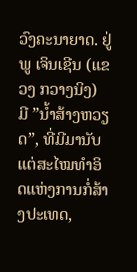ວົງຄະນາຍາດ. ຢູ່ພູ ເຈິນເຊີນ (ແຂວງ ກວາງນິງ) ມີ ”ນ້ຳສ້າງຫວຽດ”, ທີ່ມີມານັບແຕ່ສະໄໝທຳອິດແຫ່ງການກໍ່ສ້າງປະເທດ,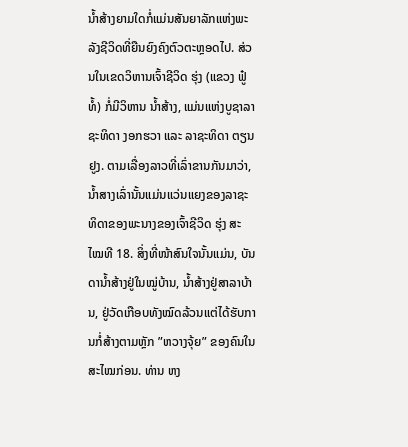ນ້ຳສ້າງຍາມໃດກໍ່ແມ່ນສັນຍາລັກແຫ່ງພະລັງຊີວິດທີ່ຍືນຍົງຄົງຕົວຕະຫຼອດໄປ. ສ່ວນໃນເຂດວິຫານເຈົ້າຊີວິດ ຮຸ່ງ (ແຂວງ ຟູ໋ທໍ້) ກໍ່ມີວິຫານ ນ້ຳສ້າງ, ແມ່ນແຫ່ງບູຊາລາຊະທິດາ ງອກຮວາ ແລະ ລາຊະທິດາ ຕຽນຢູງ. ຕາມເລື່ອງລາວທີ່ເລົ່າຂານກັນມາວ່າ, ນ້ຳສາງເລົ່ານັ້ນແມ່ນແວ່ນແຍງຂອງລາຊະທິດາຂອງພະນາງຂອງເຈົ້າຊີວິດ ຮຸ່ງ ສະໄໝທີ 18. ສິ່ງທີ່ໜ້າສົນໃຈນັ້ນແມ່ນ, ບັນດານ້ຳສ້າງຢູ່ໃນໝູ່ບ້ານ, ນ້ຳສ້າງຢູ່ສາລາບ້ານ, ຢູ່ວັດເກືອບທັງໝົດລ້ວນແຕ່ໄດ້ຮັບການກໍ່ສ້າງຕາມຫຼັກ ”ຫວາງຈຸ້ຍ” ຂອງຄົນໃນສະໄໝກ່ອນ. ທ່ານ ຫງ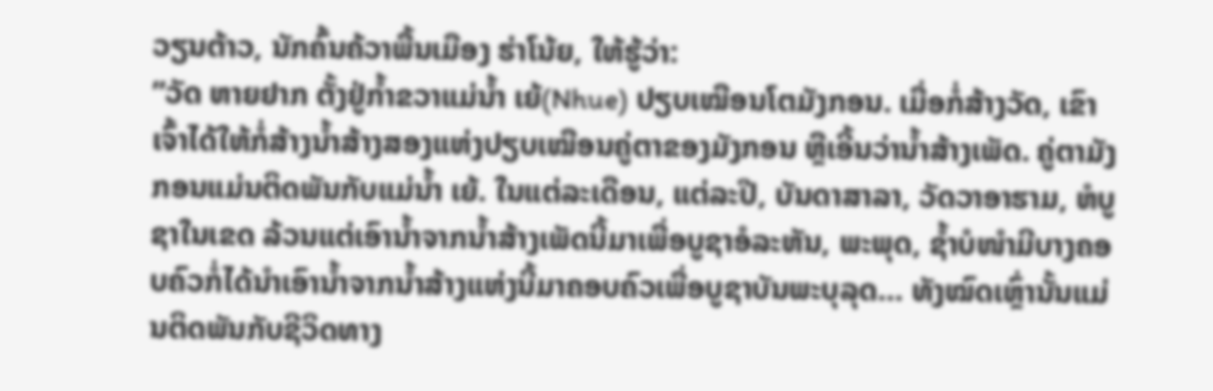ວຽນຕ້າວ, ນັກຄົ້ນຄ້ວາພື້ນເມືອງ ຮ່າໂນ້ຍ, ໃຫ້ຮູ້ວ່າ:
”ວັດ ຫາຍຢາກ ຕັ້ງຢູ່ກ້ຳຂວາແມ່ນ້ຳ ເຍ້(Nhue) ປຽບເໝືອນໂຕມັງກອນ. ເມື່ອກໍ່ສ້າງວັດ, ເຂົາເຈົ້າໄດ້ໃຫ້ກໍ່ສ້າງນ້ຳສ້າງສອງແຫ່ງປຽບເໝືອນຄູ່ຕາຂອງມັງກອນ ຫຼືເອີ້ນວ່ານ້ຳສ້າງເພັດ. ຄູ່ຕາມັງກອນແມ່ນຕິດພັນກັບແມ່ນ້ຳ ເຍ້. ໃນແຕ່ລະເດືອນ, ແຕ່ລະປີ, ບັນດາສາລາ, ວັດວາອາຮາມ, ຫໍບູຊາໃນເຂດ ລ້ວນແຕ່ເອົານ້ຳຈາກນ້ຳສ້າງເພັດນີ້ມາເພື່ອບູຊາອໍລະຫັນ, ພະພຸດ, ຊ້ຳບໍໜຳມີບາງຄອບຄົວກໍ່ໄດ້ນຳເອົານ້ຳຈາກນ້ຳສ້າງແຫ່ງນີ້ມາຄອບຄົວເພື່ອບູຊາບັນພະບຸລຸດ… ທັງໝົດເຫຼົ່ານັ້ນແມ່ນຕິດພັນກັບຊີວິດທາງ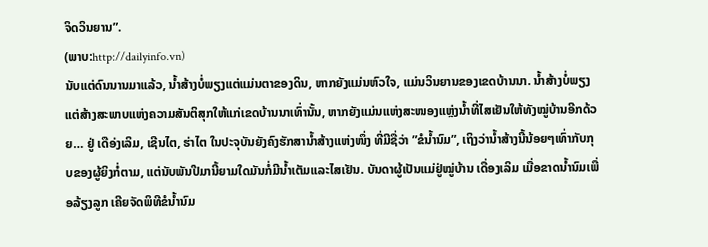ຈິດວິນຍານ”.
(ພາບ:http://dailyinfo.vn)
ນັບແຕ່ດົນນານມາແລ້ວ, ນ້ຳສ້າງບໍ່ພຽງແຕ່ແມ່ນຕາຂອງດິນ, ຫາກຍັງແມ່ນຫົວໃຈ, ແມ່ນວິນຍານຂອງເຂດບ້ານນາ. ນ້ຳສ້າງບໍ່ພຽງແຕ່ສ້າງສະພາບແຫ່ງຄວາມສັນຕິສຸກໃຫ້ແກ່ເຂດບ້ານນາເທົ່ານັ້ນ, ຫາກຍັງແມ່ນແຫ່ງສະໜອງແຫຼ່ງນ້ຳທີ່ໄສເຢັນໃຫ້ທັງໝູ່ບ້ານອີກດ້ວຍ… ຢູ່ ເດືອ່ງເລິມ, ເຊີນໄຕ, ຮ່າໄຕ ໃນປະຈຸບັນຍັງຄົງຮັກສານ້ຳສ້າງແຫ່ງໜຶ່ງ ທີ່ມີຊື່ວ່າ ”ຂໍນ້ຳນົມ”, ເຖິງວ່ານ້ຳສ້າງນີ້ນ້ອຍໆເທົ່າກັບກຸບຂອງຜູ້ຍິງກໍ່ຕາມ, ແຕ່ນັບພັນປີມານີ້ຍາມໃດມັນກໍ່ມີນ້ຳເຕັມແລະໄສເຢັນ. ບັນດາຜູ້ເປັນແມ່ຢູ່ໝູ່ບ້ານ ເດື່ອງເລິມ ເມື່ອຂາດນ້ຳນົມເພື່ອລ້ຽງລູກ ເຄີຍຈັດພິທີຂໍນ້ຳນົມ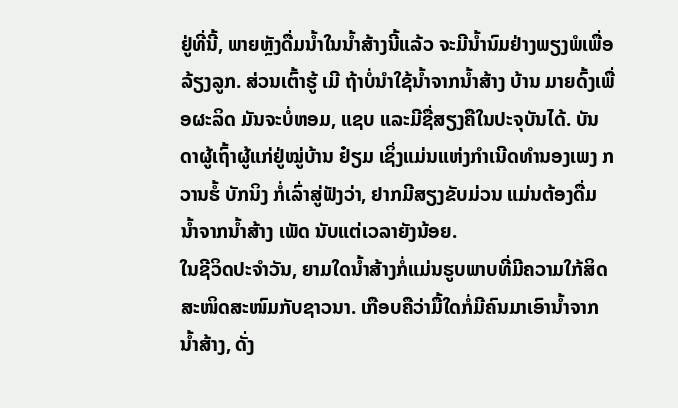ຢູ່ທີ່ນີ້, ພາຍຫຼັງດື່ມນ້ຳໃນນ້ຳສ້າງນີ້ແລ້ວ ຈະມີນ້ຳນົມຢ່າງພຽງພໍເພື່ອລ້ຽງລູກ. ສ່ວນເຕົ້າຮູ້ ເມີ ຖ້າບໍ່ນຳໃຊ້ນ້ຳຈາກນ້ຳສ້າງ ບ້ານ ມາຍດົ້ງເພື່ອຜະລິດ ມັນຈະບໍ່ຫອມ, ແຊບ ແລະມີຊື່ສຽງຄືໃນປະຈຸບັນໄດ້. ບັນດາຜູ້ເຖົ້າຜູ້ແກ່ຢູ່ໝູ່ບ້ານ ຢ໋ຽມ ເຊິ່ງແມ່ນແຫ່ງກຳເນີດທຳນອງເພງ ກວານຮໍ້ ບັກນິງ ກໍ່ເລົ່າສູ່ຟັງວ່າ, ຢາກມີສຽງຂັບມ່ວນ ແມ່ນຕ້ອງດື່ມນ້ຳຈາກນ້ຳສ້າງ ເພັດ ນັບແຕ່ເວລາຍັງນ້ອຍ.
ໃນຊີວິດປະຈຳວັນ, ຍາມໃດນ້ຳສ້າງກໍ່ແມ່ນຮູບພາບທີ່ມີຄວາມໃກ້ສິດສະໜິດສະໜົມກັບຊາວນາ. ເກືອບຄືວ່າມື້ໃດກໍ່ມີຄົນມາເອົານ້ຳຈາກນ້ຳສ້າງ, ດັ່ງ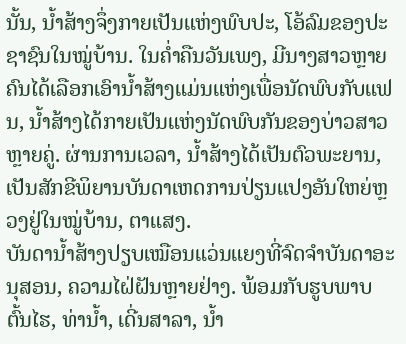ນັ້ນ, ນ້ຳສ້າງຈຶ່ງກາຍເປັນແຫ່ງພົບປະ, ໂອ້ລົມຂອງປະຊາຊົນໃນໝູ່ບ້ານ. ໃນຄ່ຳຄືນວັນເພງ, ມີນາງສາວຫຼາຍຄົນໄດ້ເລືອກເອົານ້ຳສ້າງແມ່ນແຫ່ງເພື່ອນັດພົບກັບແຟນ, ນ້ຳສ້າງໄດ້ກາຍເປັນແຫ່ງນັດພົບກັນຂອງບ່າວສາວຫຼາຍຄູ່. ຜ່ານການເວລາ, ນ້ຳສ້າງໄດ້ເປັນຕົວພະຍານ, ເປັນສັກຂີພິຍານບັນດາເຫດການປ່ຽນແປງອັນໃຫຍ່ຫຼວງຢູ່ໃນໝູ່ບ້ານ, ຕາແສງ.
ບັນດານ້ຳສ້າງປຽບເໝືອນແວ່ນແຍງທີ່ຈົດຈຳບັນດາອະນຸສອນ, ຄວາມໄຝ່ຝັນຫຼາຍຢ່າງ. ພ້ອມກັບຮູບພາບຕົ້ນໄຮ, ທ່ານ້ຳ, ເດີ່ນສາລາ, ນ້ຳ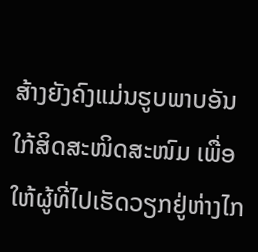ສ້າງຍັງຄົງແມ່ນຮູບພາບອັນໃກ້ສິດສະໜິດສະໜົມ ເພື່ອໃຫ້ຜູ້ທີ່ໄປເຮັດວຽກຢູ່ຫ່າງໄກ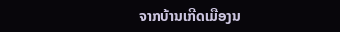ຈາກບ້ານເກີດເມືອງນ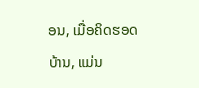ອນ, ເມື່ອຄິດຮອດບ້ານ, ແມ່ນ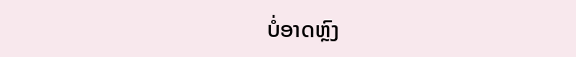ບໍ່ອາດຫຼົງ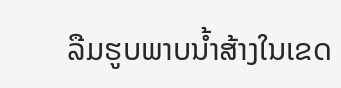ລືມຮູບພາບນ້ຳສ້າງໃນເຂດ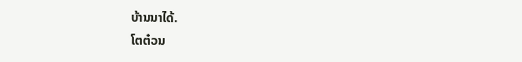ບ້ານນາໄດ້.
ໂຕຕ໋ວນ